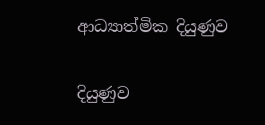ආධ්‍යාත්මික දියුණුව

දියුණුව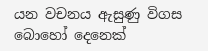යන වචනය ඇසුණු විගස බොහෝ දෙනෙක්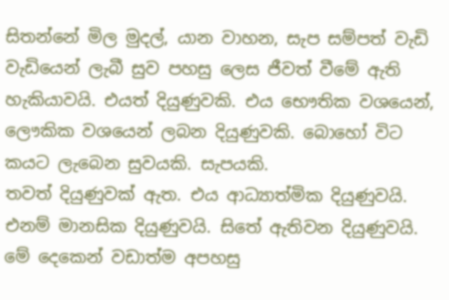සිතන්නේ මිල මුදල්, යාන වාහන, සැප සම්පත් වැඩි වැඩියෙන් ලැබී සුව පහසු ලෙස ජීවත් වීමේ ඇති හැකියාවයි. එයත් දියුණුවකි. එය භෞතික වශයෙන්, ලෞකික වශයෙන් ලබන දියුණුවකි. බොහෝ විට කයට ලැබෙන සුවයකි. සැපයකි.
තවත් දියුණුවක් ඇත. එය ආධ්‍යාත්මික දියුණුවයි. එනම් මානසික දියුණුවයි. සිතේ ඇතිවන දියුණුවයි.
මේ දෙකෙන් වඩාත්ම අපහසු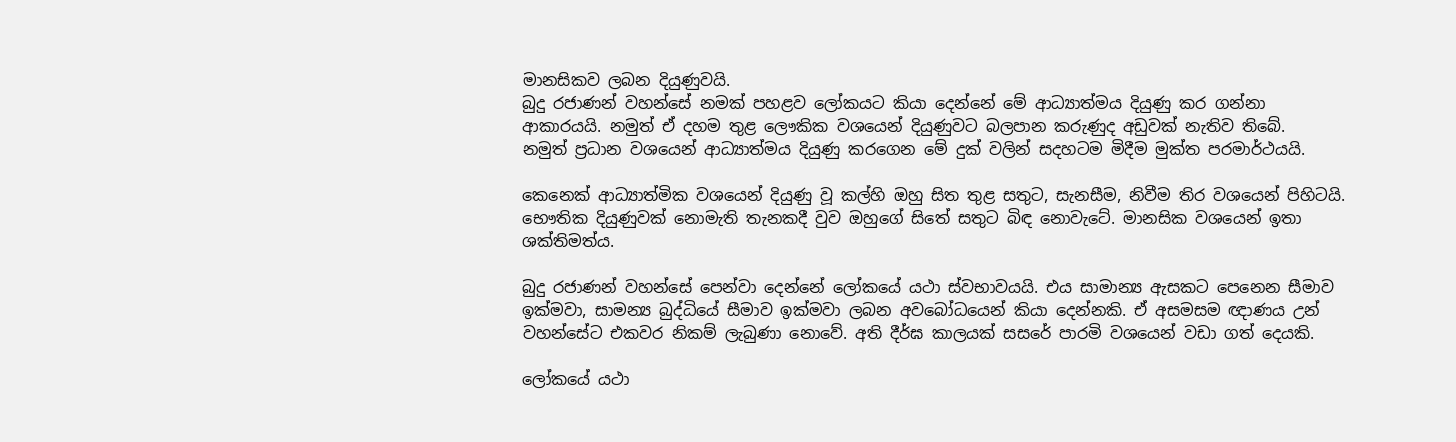මානසිකව ලබන දියුණුවයි.
බුදු රජාණන් වහන්සේ නමක් පහළව ලෝකයට කියා දෙන්නේ මේ ආධ්‍යාත්මය දියුණු කර ගන්නා ආකාරයයි. නමුත් ඒ දහම තුළ ලෞකික වශයෙන් දියුණුවට බලපාන කරුණුද අඩුවක් නැතිව තිබේ.
නමුත් ප්‍රධාන වශයෙන් ආධ්‍යාත්මය දියුණු කරගෙන මේ දුක් වලින් සදහටම මිදීම මුක්ත පරමාර්ථයයි.

කෙනෙක් ආධ්‍යාත්මික වශයෙන් දියුණු වූ කල්හි ඔහු සිත තුළ සතුට, සැනසීම, නිවීම තිර වශයෙන් පිහිටයි. භෞතික දියුණුවක් නොමැති තැනකදී වුව ඔහුගේ සිතේ සතුට බිඳ නොවැටේ. මානසික වශයෙන් ඉතා ශක්තිමත්ය.

බුදු රජාණන් වහන්සේ පෙන්වා දෙන්නේ ලෝකයේ යථා ස්වභාවයයි. එය සාමාන්‍ය ඇසකට පෙනෙන සීමාව ඉක්මවා, සාමන්‍ය බුද්ධියේ සීමාව ඉක්මවා ලබන අවබෝධයෙන් කියා දෙන්නකි. ඒ අසමසම ඥාණය උන් වහන්සේට එකවර නිකම් ලැබුණා නොවේ. අති දීර්ඝ කාලයක් සසරේ පාරමි වශයෙන් වඩා ගත් දෙයකි.

ලෝකයේ යථා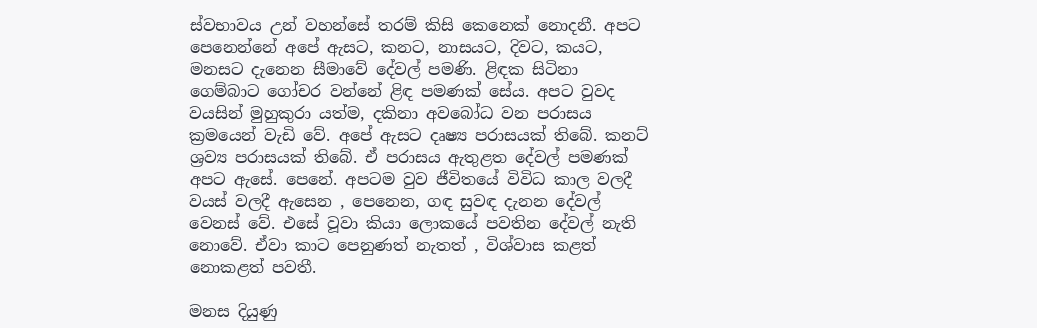ස්වභාවය උන් වහන්සේ තරම් කිසි කෙනෙක් නොදනී. අපට පෙනෙන්නේ අපේ ඇසට, කනට, නාසයට, දිවට, කයට, මනසට දැනෙන සීමාවේ දේවල් පමණි. ළිඳක සිටිනා ගෙම්බාට ගෝචර වන්නේ ළිඳ පමණක් සේය. අපට වුවද වයසින් මුහුකුරා යත්ම, දකිනා අවබෝධ වන පරාසය ක්‍රමයෙන් වැඩි වේ. අපේ ඇසට දෘෂ්‍ය පරාසයක් තිබේ. කනට් ශ්‍රව්‍ය පරාසයක් තිබේ. ඒ පරාසය ඇතුළත දේවල් පමණක් අපට ඇසේ. පෙනේ. අපටම වුව ජීවිතයේ විවිධ කාල වලදී වයස් වලදී ඇසෙන , පෙනෙන, ගඳ සුවඳ දැනන දේවල් වෙනස් වේ. එසේ වූවා කියා ලොකයේ පවතින දේවල් නැති නොවේ. ඒවා කාට පෙනුණත් නැතත් , විශ්වාස කළත් නොකළත් පවතී.

මනස දියුණු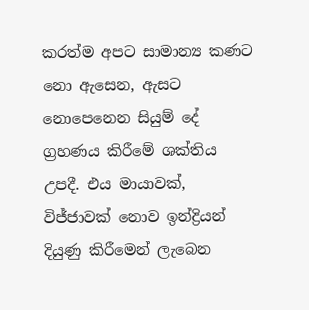කරත්ම අපට සාමාන්‍ය කණට නො ඇසෙන, ඇසට නොපෙනෙන සියුම් දේ ග්‍රහණය කිරීමේ ශක්තිය උපදී. එය මායාවක්, විජ්ජාවක් නොව ඉන්ද්‍රියන් දියුණු කිරීමෙන් ලැබෙන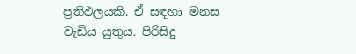ප්‍රතිඵලයකි. ඒ සඳහා මනස වැඩිය යුතුය. පිරිසිදු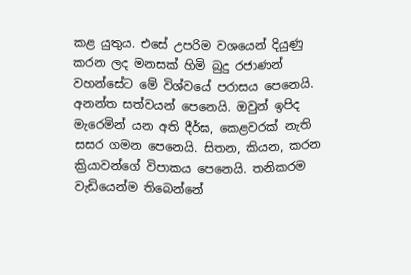කළ යුතුය. එසේ උපරිම වශයෙන් දියුණු කරන ලද මනසක් හිමි බුදු රජාණන් වහන්සේට මේ විශ්වයේ පරාසය පෙනෙයි. අනන්ත සත්වයන් පෙනෙයි. ඔවුන් ඉපිද මැරෙමින් යන අති දීර්ඝ, කෙළවරක් නැති සසර ගමන පෙනෙයි. සිතන, කියන, කරන ක්‍රියාවන්ගේ විපාකය පෙනෙයි. තනිකරම වැඩියෙන්ම තිබෙන්නේ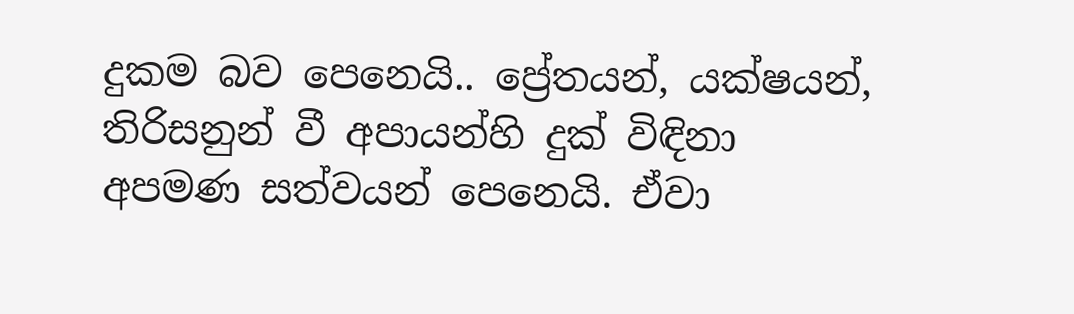දුකම බව පෙනෙයි.. ප්‍රේතයන්, යක්ෂයන්, තිරිසනුන් වී අපායන්හි දුක් විඳිනා අපමණ සත්වයන් පෙනෙයි. ඒවා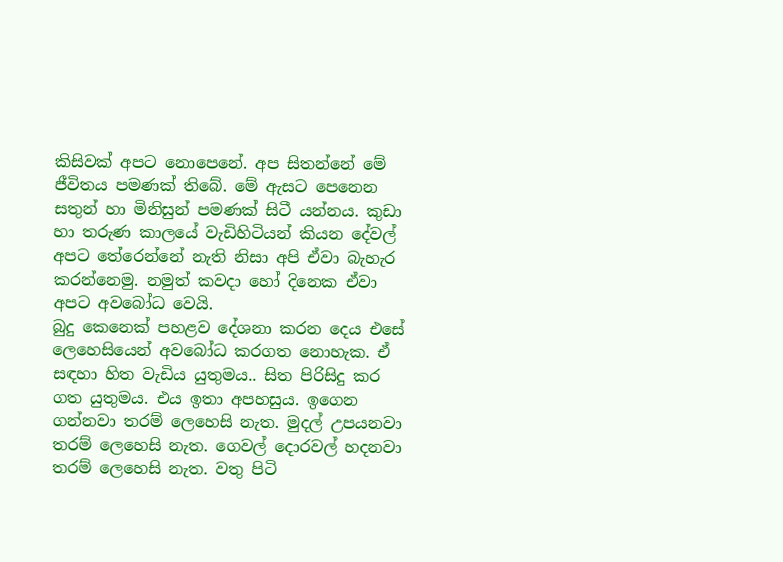කිසිවක් අපට නොපෙනේ. අප සිතන්නේ මේ ජීවිතය පමණක් තිබේ. මේ ඇසට පෙනෙන සතුන් හා මිනිසුන් පමණක් සිටී යන්නය. කුඩා හා තරුණ කාලයේ වැඩිහිටියන් කියන දේවල් අපට තේරෙන්නේ නැති නිසා අපි ඒවා බැහැර කරන්නෙමු. නමුත් කවදා හෝ දිනෙක ඒවා අපට අවබෝධ වෙයි.
බුදු කෙනෙක් පහළව දේශනා කරන දෙය එසේ ලෙහෙසියෙන් අවබෝධ කරගත නොහැක. ඒ සඳහා හිත වැඩිය යුතුමය.. සිත පිරිසිදු කර ගත යුතුමය. එය ඉතා අපහසුය. ඉගෙන ගන්නවා තරම් ලෙහෙසි නැත. මුදල් උපයනවා තරම් ලෙහෙසි නැත. ගෙවල් දොරවල් හදනවා තරම් ලෙහෙසි නැත. වතු පිටි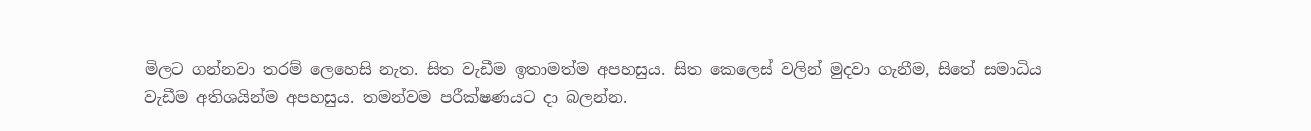මිලට ගන්නවා තරම් ලෙහෙසි නැත. සිත වැඩීම ඉතාමත්ම අපහසුය. සිත කෙලෙස් වලින් මුදවා ගැනීම, සිතේ සමාධිය වැඩීම අතිශයින්ම අපහසුය. තමන්වම පරීක්ෂණයට දා බලන්න.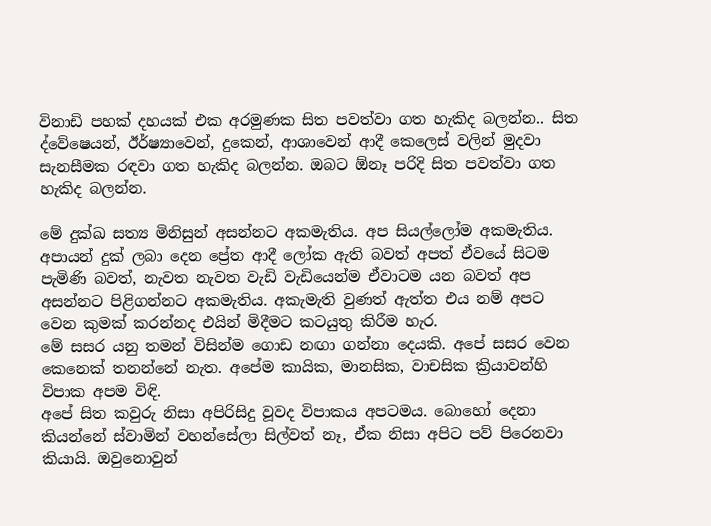විනාඩි පහක් දහයක් එක අරමුණක සිත පවත්වා ගත හැකිද බලන්න.. සිත ද්වේෂෙයන්, ඊර්ෂ්‍යාවෙන්, දුකෙන්, ආශාවෙන් ආදී කෙලෙස් වලින් මුදවා සැනසීමක රඳවා ගත හැකිද බලන්න. ඔබට ඕනෑ පරිදි සිත පවත්වා ගත හැකිද බලන්න.

මේ දුක්ඛ සත්‍ය මිනිසුන් අසන්නට අකමැතිය. අප සියල්ලෝම අකමැතිය. අපායන් දුක් ලබා දෙන ප්‍රේත ආදී ලෝක ඇති බවත් අපත් ඒවයේ සිටම පැමිණි බවත්, නැවත නැවත වැඩි වැඩියෙන්ම ඒවාටම යන බවත් අප අසන්නට පිළිගන්නට අකමැතිය. අකැමැති වුණත් ඇත්ත එය නම් අපට වෙන කුමක් කරන්නද එයින් මිදීමට කටයුතු කිරීම හැර.
මේ සසර යනු තමන් විසින්ම ගොඩ නඟා ගන්නා දෙයකි. අපේ සසර වෙන කෙනෙක් තනන්නේ නැත. අපේම කායික, මානසික, වාචසික ක්‍රියාවන්හි විපාක අපම විඳි.
අපේ සිත කවුරු නිසා අපිරිසිදු වූවද විපාකය අපටමය. බොහෝ දෙනා කියන්නේ ස්වාමින් වහන්සේලා සිල්වත් නෑ, ඒක නිසා අපිට පව් පිරෙනවා කියායි. ඔවුනොවුන්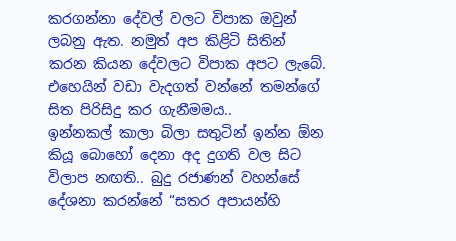කරගන්නා දේවල් වලට විපාක ඔවුන් ලබනු ඇත. නමුත් අප කිළිටි සිතින් කරන කියන දේවලට විපාක අපට ලැබේ. එහෙයින් වඩා වැදගත් වන්නේ තමන්ගේ සිත පිරිසිදු කර ගැනීමමය..
ඉන්නකල් කාලා බිලා සතුටින් ඉන්න ඕන කියූ බොහෝ දෙනා අද දුගති වල සිට විලාප නඟති.. බුදු රජාණන් වහන්සේ දේශනා කරන්නේ “සතර අපායන්හි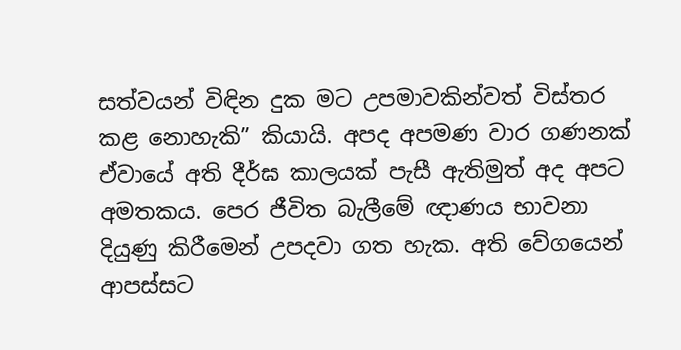සත්වයන් විඳින දුක මට උපමාවකින්වත් විස්තර කළ නොහැකි” කියායි. අපද අපමණ වාර ගණනක් ඒවායේ අති දීර්ඝ කාලයක් පැසී ඇතිමුත් අද අපට අමතකය. පෙර ජීවිත බැලීමේ ඥාණය භාවනා දියුණු කිරීමෙන් උපදවා ගත හැක. අති වේගයෙන් ආපස්සට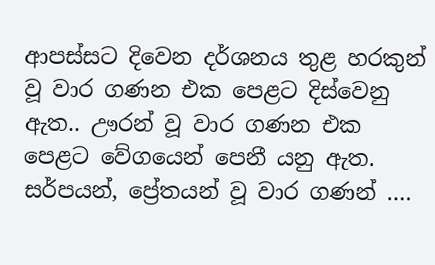ආපස්සට දිවෙන දර්ශනය තුළ හරකුන් වූ වාර ගණන එක පෙළට දිස්වෙනු ඇත.. ඌරන් වූ වාර ගණන එක පෙළට වේගයෙන් පෙනී යනු ඇත. සර්පයන්, ප්‍රේතයන් වූ වාර ගණන් ….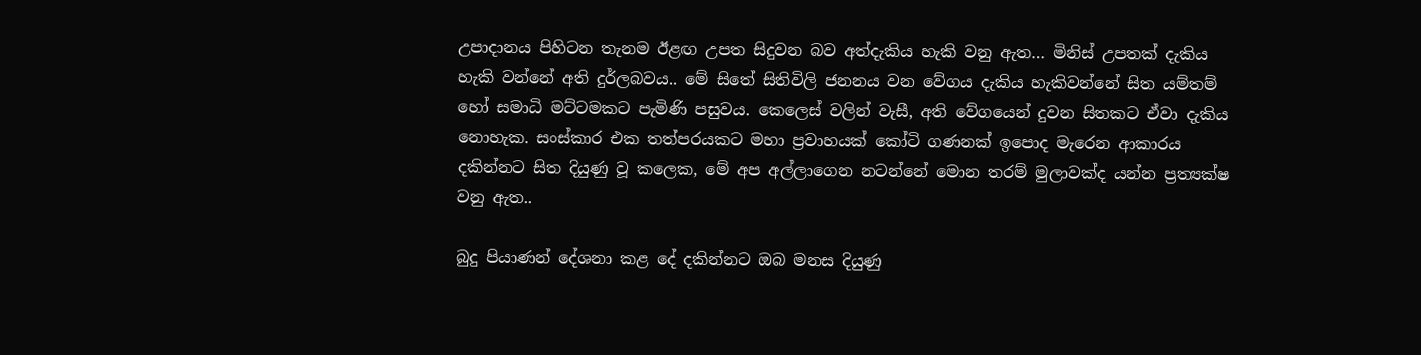උපාදානය පිහිටන තැනම ඊළඟ උපත සිදුවන බව අත්දැකිය හැකි වනු ඇත… මිනිස් උපතක් දැකිය හැකි වන්නේ අති දුර්ලබවය.. මේ සිතේ සිතිවිලි ජනනය වන වේගය දැකිය හැකිවන්නේ සිත යම්තම් හෝ සමාධි මට්ටමකට පැමිණි පසුවය. කෙලෙස් වලින් වැසී, අති වේගයෙන් දුවන සිතකට ඒවා දැකිය නොහැක. සංස්කාර එක තත්පරයකට මහා ප්‍රවාහයක් කෝටි ගණනක් ඉපොද මැරෙන ආකාරය දකින්නට සිත දියුණු වූ කලෙක, මේ අප අල්ලාගෙන නටන්නේ මොන තරම් මුලාවක්ද යන්න ප්‍රත්‍යක්ෂ වනු ඇත..

බුදු පියාණන් දේශනා කළ දේ දකින්නට ඔබ මනස දියුණු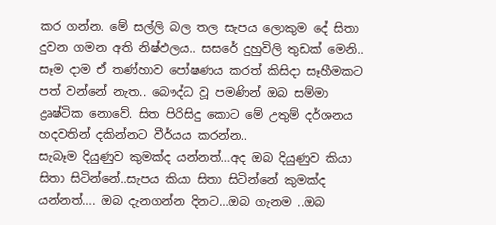කර ගන්න. මේ සල්ලි බල තල සැපය ලොකුම දේ සිතා දුවන ගමන අති නිෂ්ඵලය.. සසරේ දුහුවිලි තුඩක් මෙනි.. සෑම දාම ඒ තණ්හාව පෝෂණය කරත් කිසිදා සෑහීමකට පත් වන්නේ නැත.. බෞද්ධ වූ පමණින් ඔබ සම්මා ද්‍රෘෂ්ටික නොවේ. සිත පිරිසිදු කොට මේ උතුම් දර්ශනය හදවතින් දකින්නට වීර්යය කරන්න..
සැබෑම දියුණුව කුමක්ද යන්නත්…අද ඔබ දියුණුව කියා සිතා සිටින්නේ..සැපය කියා සිතා සිටින්නේ කුමක්ද යන්නත්…. ඔබ දැනගන්න දිනට…ඔබ ගැනම ..ඔබ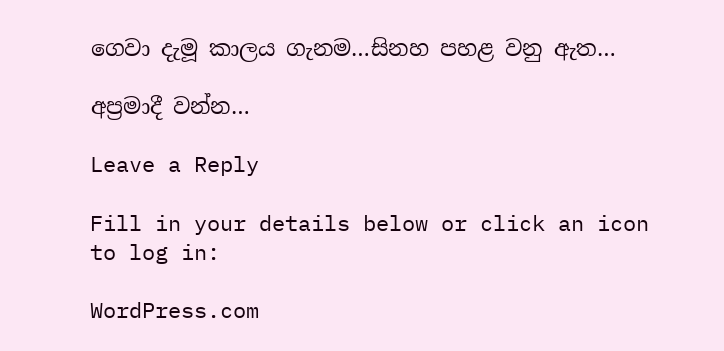ගෙවා දැමූ කාලය ගැනම…සිනහ පහළ වනු ඇත…

අප්‍රමාදී වන්න…

Leave a Reply

Fill in your details below or click an icon to log in:

WordPress.com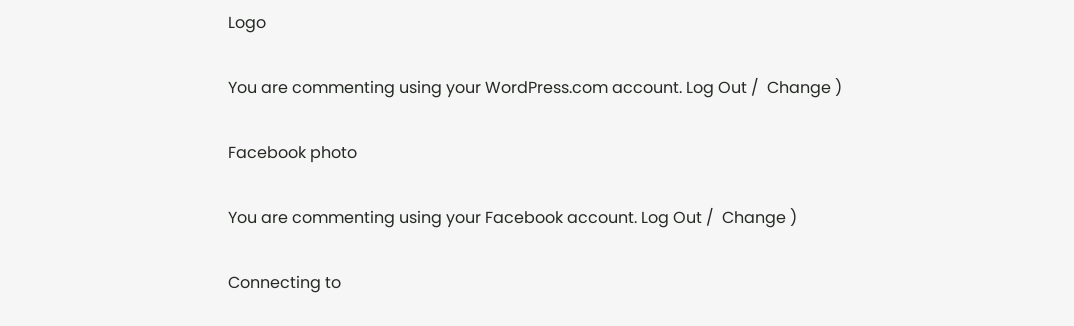Logo

You are commenting using your WordPress.com account. Log Out /  Change )

Facebook photo

You are commenting using your Facebook account. Log Out /  Change )

Connecting to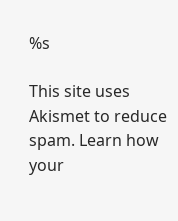%s

This site uses Akismet to reduce spam. Learn how your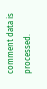comment data is processed.